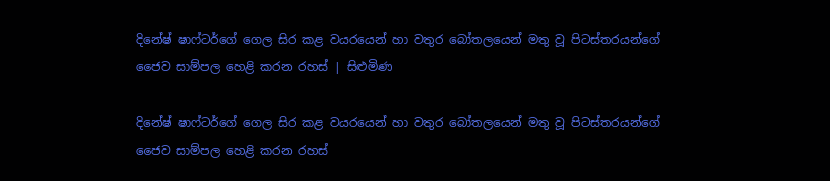දිනේෂ් ෂාෆ්ටර්ගේ ගෙල සිර කළ වයරයෙන් හා වතුර බෝතලයෙන් මතු වූ පිටස්තරයන්ගේ ජෛව සාම්පල හෙළි කරන රහස් | සිළුමිණ

දිනේෂ් ෂාෆ්ටර්ගේ ගෙල සිර කළ වයරයෙන් හා වතුර බෝතලයෙන් මතු වූ පිටස්තරයන්ගේ ජෛව සාම්පල හෙළි කරන රහස්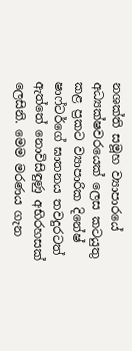නශක්ති සමූහ ව්‍යාපාරයේ අධ්‍යක්ෂවරයෙක් ලෙස කටයුතු කළ ප්‍රකට ව්‍යාපාරික දිනේෂ් ෂාෆ්ටර්ගේ ඝාතනය තවදුරටත් ඇත්තේ නොවිසිඳුණු අභිරහසක් ලෙසිනි. මෙම මරණය ගැන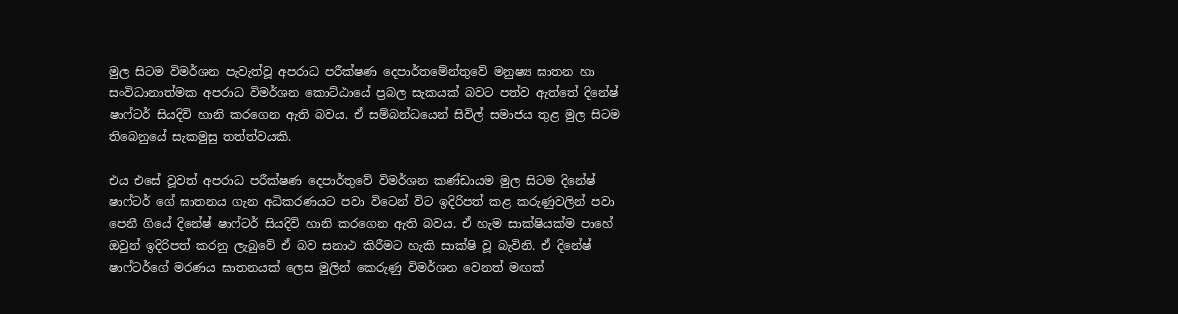මුල සිටම විමර්ශන පැවැත්වූ අපරාධ පරීක්ෂණ දෙපාර්තමේන්තුවේ මනුෂ්‍ය ඝාතන හා සංවිධානාත්මක අපරාධ විමර්ශන කොට්ඨායේ ප්‍රබල සැකයක් බවට පත්ව ඇත්තේ දිනේෂ් ෂාෆ්ටර් සියදිවි හානි කරගෙන ඇති බවය. ඒ සම්බන්ධයෙන් සිවිල් සමාජය තුළ මුල සිටම තිබෙනුයේ සැකමුසු තත්ත්වයකි.

එය එසේ වූවත් අපරාධ පරීක්ෂණ දෙපාර්තුවේ විමර්ශන කණ්ඩායම මුල සිටම දිනේෂ් ෂාෆ්ටර් ගේ ඝාතනය ගැන අධිකරණයට පවා විටෙන් විට ඉදිරිපත් කළ කරුණුවලින් පවා පෙනී ගියේ දිනේෂ් ෂාෆ්ටර් සියදිවි හානි කරගෙන ඇති බවය. ඒ හැම සාක්ෂියක්ම පාහේ ඔවුන් ඉදිරිපත් කරනු ලැබුවේ ඒ බව සනාථ කිරීමට හැකි සාක්ෂි වූ බැවිනි. ඒ දිනේෂ් ෂාෆ්ටර්ගේ මරණය ඝාතනයක් ලෙස මුලින් කෙරුණු විමර්ශන වෙනත් මඟක්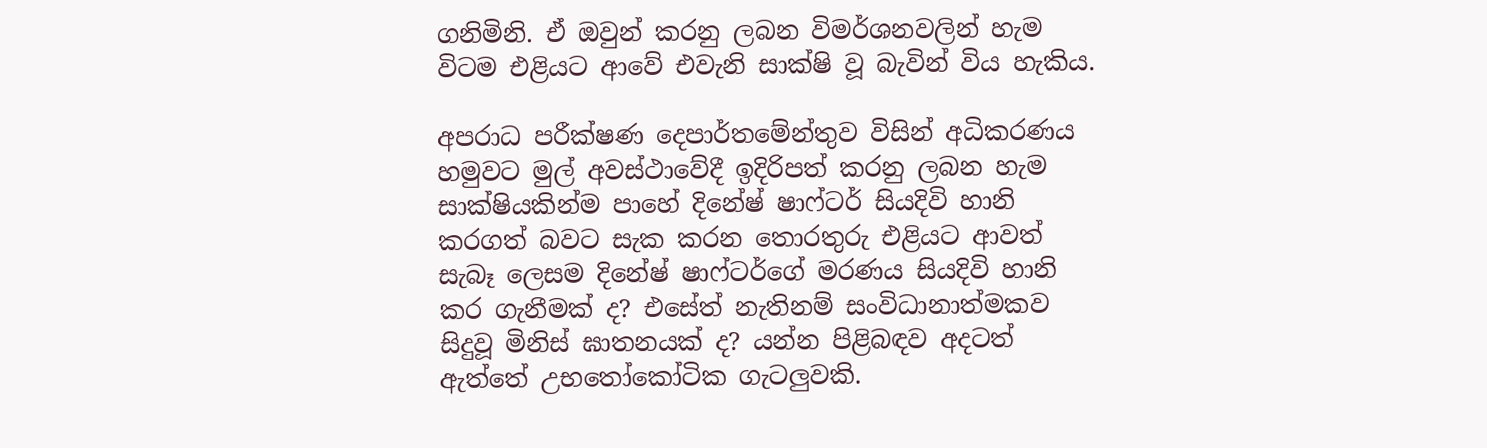ගනිමිනි. ඒ ඔවුන් කරනු ලබන විමර්ශනවලින් හැම විටම එළියට ආවේ එවැනි සාක්ෂි වූ බැවින් විය හැකිය.

අපරාධ පරීක්ෂණ දෙපාර්තමේන්තුව විසින් අධිකරණය හමුවට මුල් අවස්ථාවේදී ඉදිරිපත් කරනු ලබන හැම සාක්ෂියකින්ම පාහේ දිනේෂ් ෂාෆ්ටර් සියදිවි හානි කරගත් බවට සැක කරන තොරතුරු එළියට ආවත් සැබෑ ලෙසම දිනේෂ් ෂාෆ්ටර්ගේ මරණය සියදිවි හානි කර ගැනීමක් ද? එසේත් නැතිනම් සංවිධානාත්මකව සිදුවූ මිනිස් ඝාතනයක් ද? යන්න පිළිබඳව අදටත් ඇත්තේ උභතෝකෝටික ගැටලුවකි.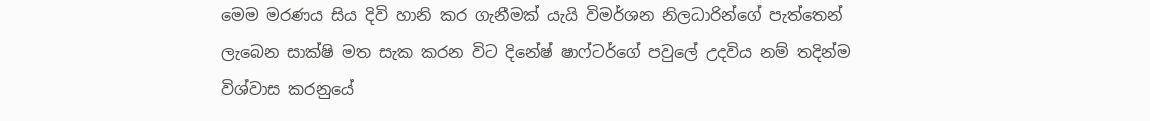මෙම මරණය සිය දිවි හානි කර ගැනීමක් යැයි විමර්ශන නිලධාරින්ගේ පැත්තෙන් ලැබෙන සාක්ෂි මත සැක කරන විට දිනේෂ් ෂාෆ්ටර්ගේ පවුලේ උදවිය නම් තදින්ම විශ්වාස කරනුයේ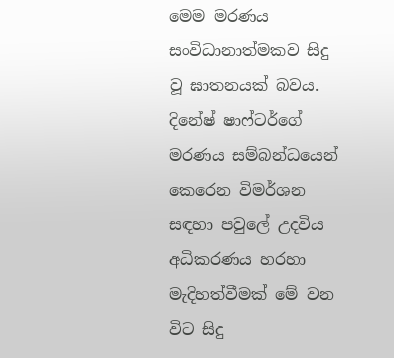මෙම මරණය සංවිධානාත්මකව සිදු වූ ඝාතනයක් බවය. දිනේෂ් ෂාෆ්ටර්ගේ මරණය සම්බන්ධයෙන් කෙරෙන විමර්ශන සඳහා පවුලේ උදවිය අධිකරණය හරහා මැදිහත්වීමක් මේ වන විට සිදු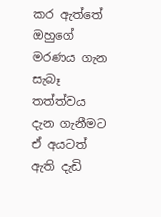කර ඇත්තේ ඔහුගේ මරණය ගැන සැබෑ තත්ත්වය දැන ගැනීමට ඒ අයටත් ඇති දැඩි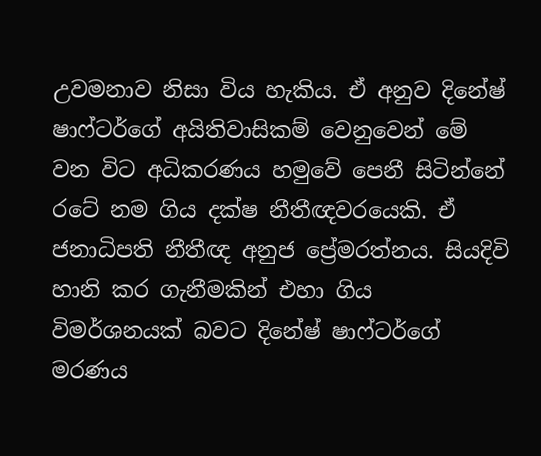උවමනාව නිසා විය හැකිය. ඒ අනුව දිනේෂ් ෂාෆ්ටර්ගේ අයිතිවාසිකම් වෙනුවෙන් මේ වන විට අධිකරණය හමුවේ පෙනී සිටින්නේ රටේ නම ගිය දක්ෂ නීතීඥවරයෙකි. ඒ ජනාධිපති නීතීඥ අනුජ ප්‍රේමරත්නය. සියදිවි හානි කර ගැනීමකින් එහා ගිය විමර්ශනයක් බවට දිනේෂ් ෂාෆ්ටර්ගේ මරණය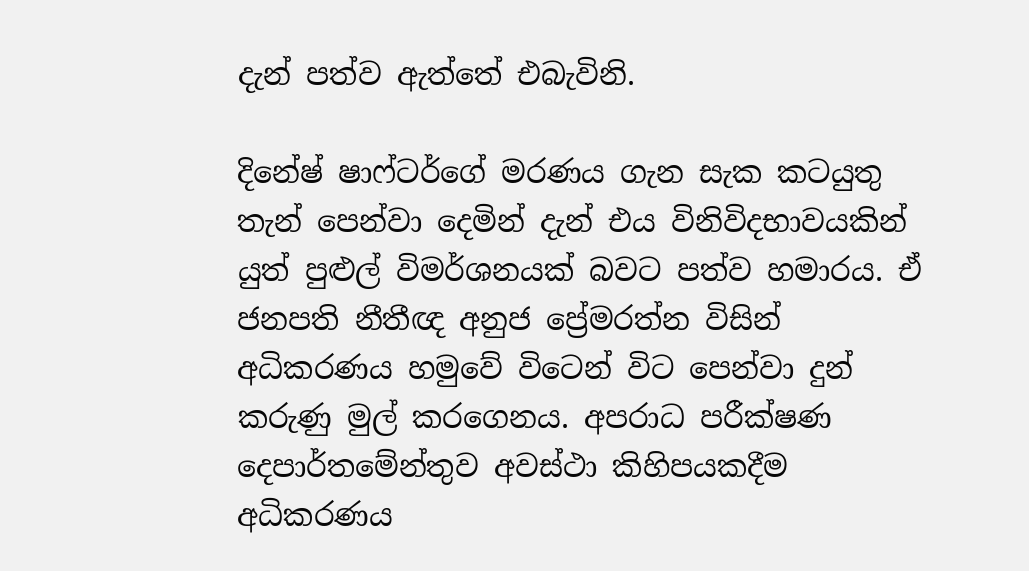දැන් පත්ව ඇත්තේ එබැවිනි.

දිනේෂ් ෂාෆ්ටර්ගේ මරණය ගැන සැක කටයුතු තැන් පෙන්වා දෙමින් දැන් එය විනිවිදභාවයකින් යුත් පුළුල් විමර්ශනයක් බවට පත්ව හමාරය. ඒ ජනපති නීතීඥ අනුජ ප්‍රේමරත්න විසින් අධිකරණය හමුවේ විටෙන් විට පෙන්වා දුන් කරුණු මුල් කරගෙනය. අපරාධ පරීක්ෂණ දෙපාර්තමේන්තුව අවස්ථා කිහිපයකදීම අධිකරණය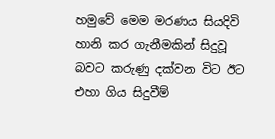හමුවේ මෙම මරණය සියදිවි හානි කර ගැනීමකින් සිදුවූ බවට කරුණු දක්වන විට ඊට එහා ගිය සිදුවීම්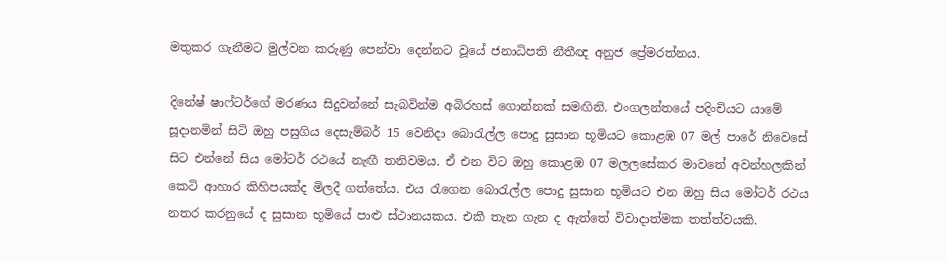මතුකර ගැනීමට මුල්වන කරුණු පෙන්වා දෙන්නට වූයේ ජනාධිපති නීතීඥ අනුජ ප්‍රේමරත්නය.

දිනේෂ් ෂාෆ්ටර්ගේ මරණය සිදුවන්නේ සැබවින්ම අබිරහස් ගොන්නක් සමඟිනි. එංගලන්තයේ පදිංචියට යාමේ සූදානමින් සිටි ඔහු පසුගිය දෙසැම්බර් 15 වෙනිදා බොරැල්ල පොදු සුසාන භූමියට කොළඹ 07 මල් පාරේ නිවෙසේ සිට එන්නේ සිය මෝටර් රථයේ නැඟී තනිවමය. ඒ එන විට ඔහු කොළඹ 07 මලලසේකර මාවතේ අවන්හලකින් කෙටි ආහාර කිහිපයක්ද මිලදී ගත්තේය. එය රැගෙන බොරැල්ල පොදු සුසාන භූමියට එන ඔහු සිය මෝටර් රථය නතර කරනුයේ ද සුසාන භූමියේ පාළු ස්ථානයකය. එකී තැන ගැන ද ඇත්තේ විවාදාත්මක තත්ත්වයකි.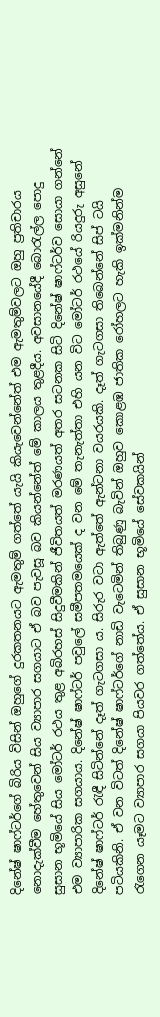දිනේෂ් ෂාෆ්ටර්ගේ බිරිය විසින් ඔහුගේ දුරකතනයට ඇමතුම් ගත්තේ යැයි කියැවෙන්නේත් එම ඇමතුම්වලට ඔහු ප්‍රතිචාරය නොදැක්වීම හේතුවෙන් සිය ව්‍යාපාර සගයාට ඒ බව පැවසූ බව කියන්නේත් මේ කාලය තුළදීය. අවසානයේදී බොරැල්ල පොදු සුසාන භූමියේ සිය මෝටර් රථය තුළ අබිරහස් සිදුවීමකින් ජීවිතයත් මරණයත් අතර සටනක සිටි දිනේෂ් ෂාෆ්ටර්ව සොයා ගන්නේ එම ව්‍යාපාරික සගයාය. දිනේෂ් ෂාෆ්ටර් පවුලේ සමීපතමයෙක් ද වන මේ තැනැත්තා එහි යන විට මෝටර් රථයේ රියදුරු අසුනේ දිනේෂ් ෂාෆ්ටර් රැඳී සිටින්නේ දෑත් ගැටගසා ය. සිරුර වටා ඇත්තේ ඇන්ටනා වයරයකි. දෑත් ගැටගසා තිබෙන්නේ සිප් ටයි පටියකිනි. ඒ වන විටත් දිනේෂ් ෂාෆ්ටර්ගේ නාඩි වැටෙමින් තිබුණු බැවින් ඔහුව කොළඹ ජාතික රෝහලට හැකි ඉක්මනින්ම රැගෙන යෑමට ව්‍යාපාර සගයා පියවර ගත්තේය. ඒ සුසාන භූමියේ සේවකයින්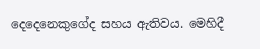දෙදෙනෙකුගේද සහය ඇතිවය. මෙහිදී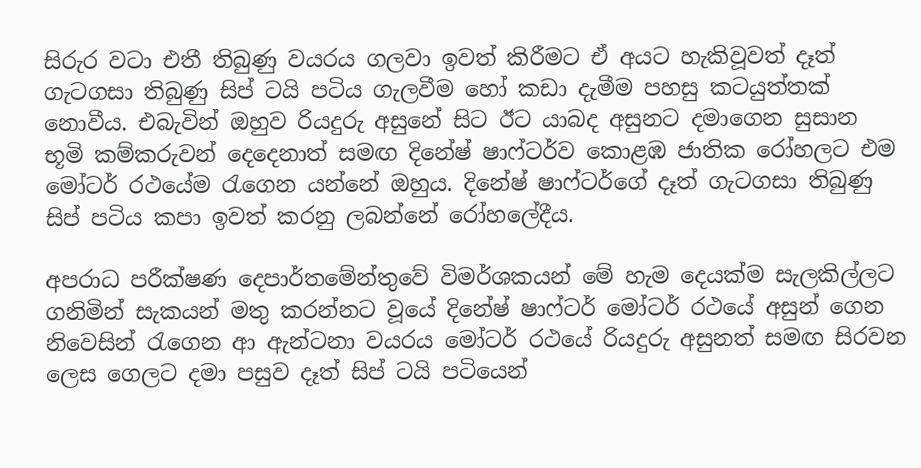සිරුර වටා එතී තිබුණු වයරය ගලවා ඉවත් කිරීමට ඒ අයට හැකිවූවත් දෑත් ගැටගසා තිබුණු සිප් ටයි පටිය ගැලවීම හෝ කඩා දැමීම පහසු කටයුත්තක් නොවීය. එබැවින් ඔහුව රියදුරු අසුනේ සිට ඊට යාබද අසුනට දමාගෙන සුසාන භූමි කම්කරුවන් දෙදෙනාත් සමඟ දිනේෂ් ෂාෆ්ටර්ව කොළඹ ජාතික රෝහලට එම මෝටර් රථයේම රැගෙන යන්නේ ඔහුය. දිනේෂ් ෂාෆ්ටර්ගේ දෑත් ගැටගසා තිබුණු සිප් පටිය කපා ඉවත් කරනු ලබන්නේ රෝහලේදීය.

අපරාධ පරීක්ෂණ දෙපාර්තමේන්තුවේ විමර්ශකයන් මේ හැම දෙයක්ම සැලකිල්ලට ගනිමින් සැකයන් මතු කරන්නට වූයේ දිනේෂ් ෂාෆ්ටර් මෝටර් රථයේ අසුන් ගෙන නිවෙසින් රැගෙන ආ ඇන්ටනා වයරය මෝටර් රථයේ රියදුරු අසුනත් සමඟ සිරවන ලෙස ගෙලට දමා පසුව දෑත් සිප් ටයි පටියෙන්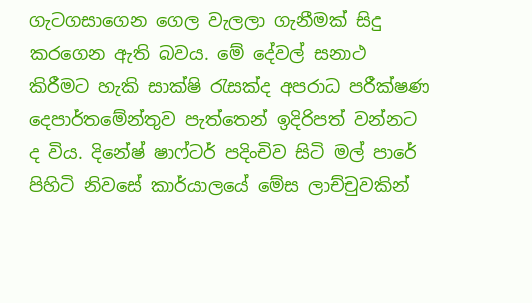ගැටගසාගෙන ගෙල වැලලා ගැනීමක් සිදු කරගෙන ඇති බවය. මේ දේවල් සනාථ කිරීමට හැකි සාක්ෂි රැසක්ද අපරාධ පරීක්ෂණ දෙපාර්තමේන්තුව පැත්තෙන් ඉදිරිපත් වන්නට ද විය. දිනේෂ් ෂාෆ්ටර් පදිංචිව සිටි මල් පාරේ පිහිටි නිවසේ කාර්යාලයේ මේස ලාච්චුවකින්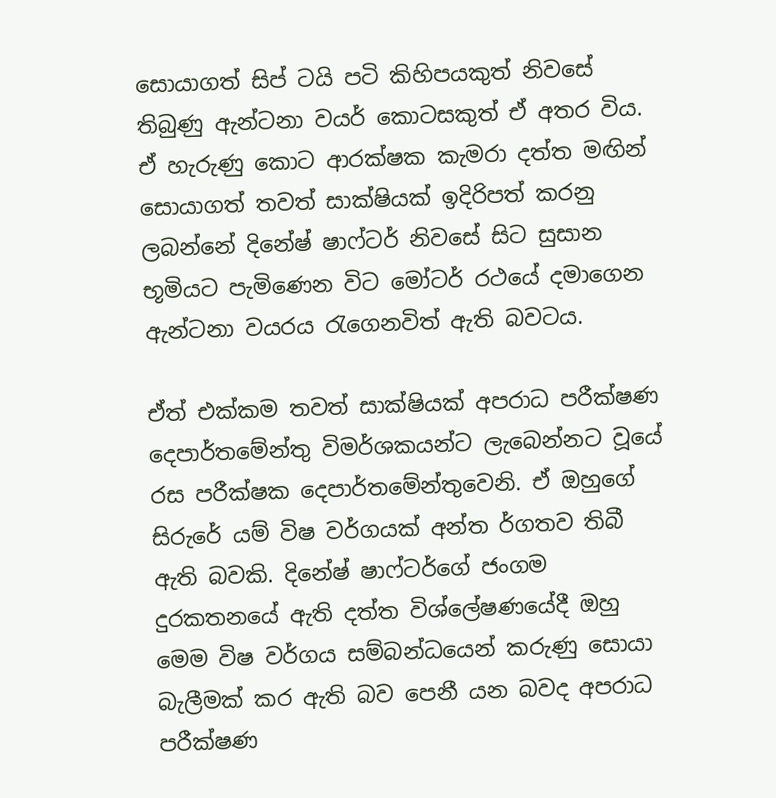සොයාගත් සිප් ටයි පටි කිහිපයකුත් නිවසේ තිබුණු ඇන්ටනා වයර් කොටසකුත් ඒ අතර විය. ඒ හැරුණු කොට ආරක්ෂක කැමරා දත්ත මඟින් සොයාගත් තවත් සාක්ෂියක් ඉදිරිපත් කරනු ලබන්නේ දිනේෂ් ෂාෆ්ටර් නිවසේ සිට සුසාන භූමියට පැමිණෙන විට මෝටර් රථයේ දමාගෙන ඇන්ටනා වයරය රැගෙනවිත් ඇති බවටය.

ඒත් එක්කම තවත් සාක්ෂියක් අපරාධ පරීක්ෂණ දෙපාර්තමේන්තු විමර්ශකයන්ට ලැබෙන්නට වූයේ රස පරීක්ෂක දෙපාර්තමේන්තුවෙනි. ඒ ඔහුගේ සිරුරේ යම් විෂ වර්ගයක් අන්ත ර්ගතව තිබී ඇති බවකි. දිනේෂ් ෂාෆ්ටර්ගේ ජංගම දුරකතනයේ ඇති දත්ත විශ්ලේෂණයේදී ඔහු මෙම විෂ වර්ගය සම්බන්ධයෙන් කරුණු සොයා බැලීමක් කර ඇති බව පෙනී යන බවද අපරාධ පරීක්ෂණ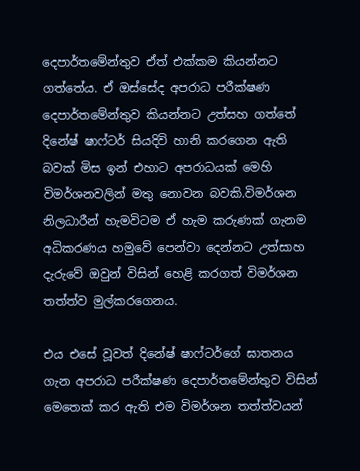දෙපාර්තමේන්තුව ඒත් එක්කම කියන්නට ගත්තේය. ඒ ඔස්සේද අපරාධ පරීක්ෂණ දෙපාර්තමේන්තුව කියන්නට උත්සහ ගත්තේ දිනේෂ් ෂාෆ්ටර් සියදිවි හානි කරගෙන ඇති බවක් මිස ඉන් එහාට අපරාධයක් මෙහි විමර්ශනවලින් මතු නොවන බවකි.විමර්ශන නිලධාරීන් හැමවිටම ඒ හැම කරුණක් ගැනම අධිකරණය හමුවේ පෙන්වා දෙන්නට උත්සාහ දැරුවේ ඔවුන් විසින් හෙළි කරගත් විමර්ශන තත්ත්ව මුල්කරගෙනය.

එය එසේ වූවත් දිනේෂ් ෂාෆ්ටර්ගේ ඝාතනය ගැන අපරාධ පරීක්ෂණ දෙපාර්තමේන්තුව විසින් මෙතෙක් කර ඇති එම විමර්ශන තත්ත්වයන්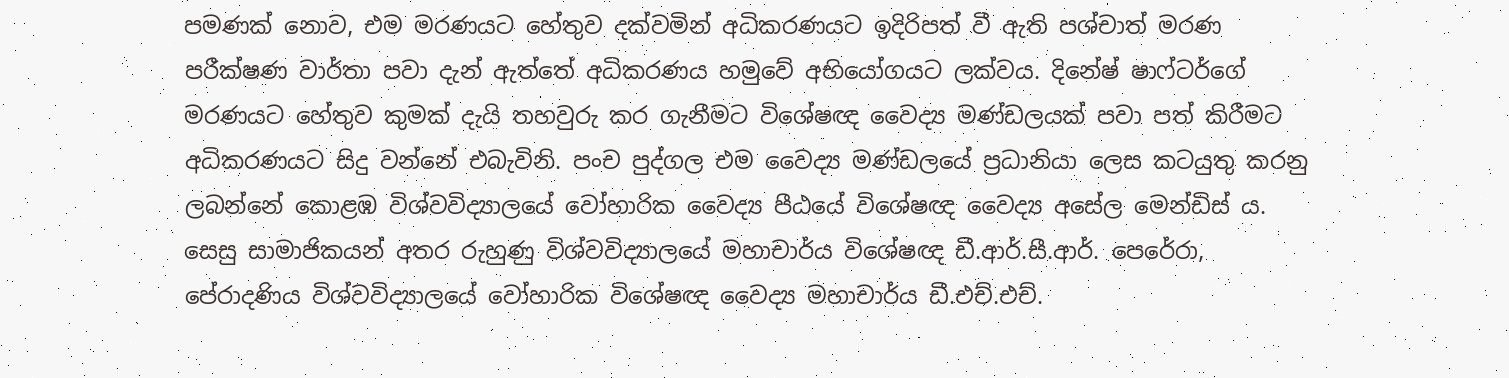පමණක් නොව, එම මරණයට හේතුව දක්වමින් අධිකරණයට ඉදිරිපත් වී ඇති පශ්චාත් මරණ පරීක්ෂණ වාර්තා පවා දැන් ඇත්තේ අධිකරණය හමුවේ අභියෝගයට ලක්වය. දිනේෂ් ෂාෆ්ටර්ගේ මරණයට හේතුව කුමක් දැයි තහවුරු කර ගැනීමට විශේෂඥ වෛද්‍ය මණ්ඩලයක් පවා පත් කිරීමට අධිකරණයට සිදු වන්නේ එබැවිනි. පංච පුද්ගල එම වෛද්‍ය මණ්ඩලයේ ප්‍රධානියා ලෙස කටයුතු කරනු ලබන්නේ කොළඹ විශ්වවිද්‍යාලයේ වෝහාරික වෛද්‍ය පීඨයේ විශේෂඥ වෛද්‍ය අසේල මෙන්ඩිස් ය. සෙසු සාමාජිකයන් අතර රුහුණු විශ්වවිද්‍යාලයේ මහාචාර්ය විශේෂඥ ඩී.ආර්.සී.ආර්. පෙරේරා, පේරාදණිය විශ්වවිද්‍යාලයේ වෝහාරික විශේෂඥ වෛද්‍ය මහාචාර්ය ඩී.එච්.එච්.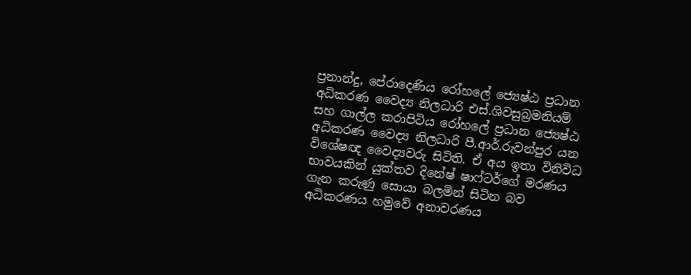ප්‍රනාන්දු, පේරාදෙණිය රෝහලේ ජ්‍යෙෂ්ඨ ප්‍රධාන අධිකරණ වෛද්‍ය නිලධාරි එස්.ශිවසුබ්‍රමනියම් සහ ගාල්ල කරාපිටිය රෝහලේ ප්‍රධාන ජ්‍යෙෂ්ඨ අධිකරණ වෛද්‍ය නිලධාරි පී.ආර්.රුවන්පුර යන විශේෂඥ වෛද්‍යවරු සිටිති. ඒ අය ඉතා විනිවිධ භාවයකින් යුක්තව දිනේෂ් ෂාෆ්ටර්ගේ මරණය ගැන කරුණු සොයා බලමින් සිටින බව අධිකරණය හමුවේ අනාවරණය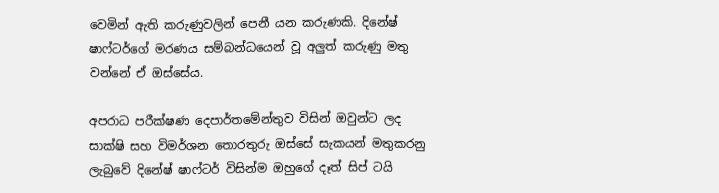වෙමින් ඇති කරුණුවලින් පෙනී යන කරුණකි. දිනේෂ් ෂාෆ්ටර්ගේ මරණය සම්බන්ධයෙන් වූ අලුත් කරුණු මතු වන්නේ ඒ ඔස්සේය.

අපරාධ පරීක්ෂණ දෙපාර්තමේන්තුව විසින් ඔවුන්ට ලද සාක්ෂි සහ විමර්ශන තොරතුරු ඔස්සේ සැකයන් මතුකරනු ලැබුවේ දිනේෂ් ෂාෆ්ටර් විසින්ම ඔහුගේ දෑත් සිප් ටයි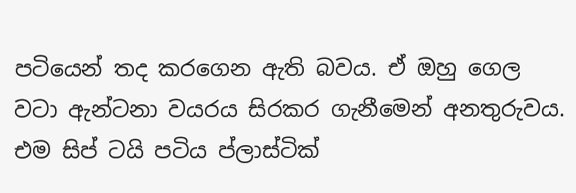පටියෙන් තද කරගෙන ඇති බවය. ඒ ඔහු ගෙල වටා ඇන්ටනා වයරය සිරකර ගැනීමෙන් අනතුරුවය. එම සිප් ටයි පටිය ප්ලාස්ටික්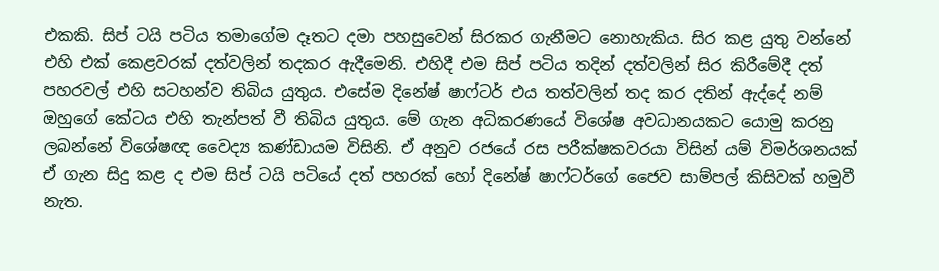එකකි. සිප් ටයි පටිය තමාගේම දෑතට දමා පහසුවෙන් සිරකර ගැනීමට නොහැකිය. සිර කළ යුතු වන්නේ එහි එක් කෙළවරක් දත්වලින් තදකර ඇදීමෙනි. එහිදී එම සිප් පටිය තදින් දත්වලින් සිර කිරීමේදී දත් පහරවල් එහි සටහන්ව තිබිය යුතුය. එසේම දිනේෂ් ෂාෆ්ටර් එය තත්වලින් තද කර දතින් ඇද්දේ නම් ඔහුගේ කේටය එහි තැන්පත් වී තිබිය යුතුය. මේ ගැන අධිකරණයේ විශේෂ අවධානයකට යොමු කරනු ලබන්නේ විශේෂඥ වෛද්‍ය කණ්ඩායම විසිනි. ඒ අනුව රජයේ රස පරීක්ෂකවරයා විසින් යම් විමර්ශනයක් ඒ ගැන සිදු කළ ද එම සිප් ටයි පටියේ දත් පහරක් හෝ දිනේෂ් ෂාෆ්ටර්ගේ ජෛව සාම්පල් කිසිවක් හමුවී නැත.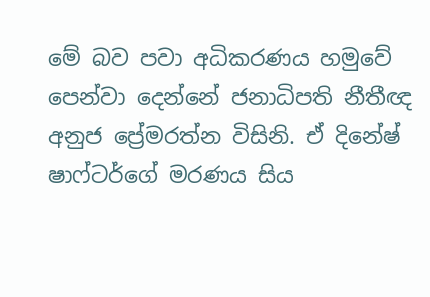මේ බව පවා අධිකරණය හමුවේ පෙන්වා දෙන්නේ ජනාධිපති නීතීඥ අනුජ ප්‍රේමරත්න විසිනි. ඒ දිනේෂ් ෂාෆ්ටර්ගේ මරණය සිය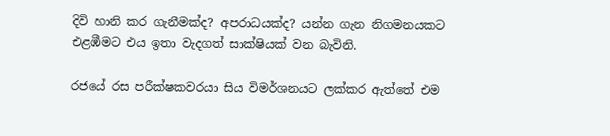දිවි හානි කර ගැනීමක්ද? අපරාධයක්ද? යන්න ගැන නිගමනයකට එළඹීමට එය ඉතා වැදගත් සාක්ෂියක් වන බැවිනි.

රජයේ රස පරීක්ෂකවරයා සිය විමර්ශනයට ලක්කර ඇත්තේ එම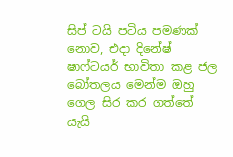සිප් ටයි පටිය පමණක් නොව, එදා දිනේෂ් ෂාෆ්ටයර් භාවිතා කළ ජල බෝතලය මෙන්ම ඔහු ගෙල සිර කර ගත්තේ යැයි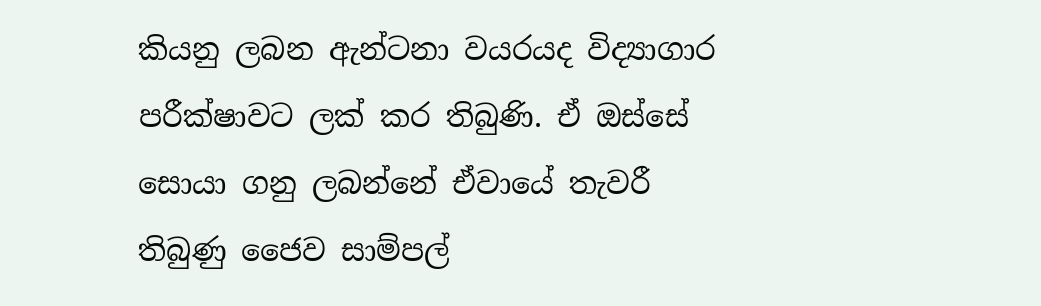කියනු ලබන ඇන්ටනා වයරයද විද්‍යාගාර පරීක්ෂාවට ලක් කර තිබුණි. ඒ ඔස්සේ සොයා ගනු ලබන්නේ ඒවායේ තැවරී තිබුණු ජෛව සාම්පල්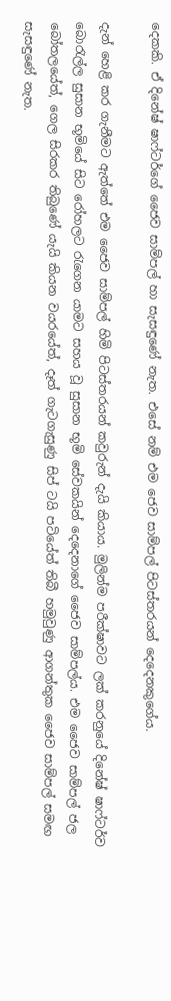දෙකකි. ඒ දිනේෂ් ෂාෆ්ටර්ගේ ජෛව සාම්පල් හා සැසඳුණේ නැත. එසේ නම් එම ජෙව සාම්පල් පිටස්තරයන් දෙදෙනකුගේය.

දැන් හෙළි කර ගැනීමට ඇත්තේ එම ජෛව සාම්පල් හිමි පිටස්තරයන් කවුරුන් දැයි කියාය. මුලින්ම පරීක්ෂාවට ලක් කරනුයේ දිනේෂ් ෂාෆ්ටර්ව බොරැල්ල සුසාන භූමියේ සිට රෝහලට රැගෙන යාමට සහය වූ සුසාන භූමි සේවකයින් දෙදෙනාගේ ජෛව සාම්පල්ය. එම ජෛව සාම්පල් ජල බෝතලයේත්, ගෙල සිරකර තිබුණේ යැයි කියන වයරයේත්, දෑත් ගැටගැසුණු සිප් ටයි පටියේත් තිබී හමුවුණු ආගන්තුක ජෛව සාම්පල් සමඟ සැසඳුණේ නැත.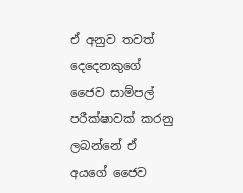ඒ අනුව තවත් දෙදෙනකුගේ ජෛව සාම්පල් පරීක්ෂාවක් කරනු ලබන්නේ ඒ අයගේ ජෛව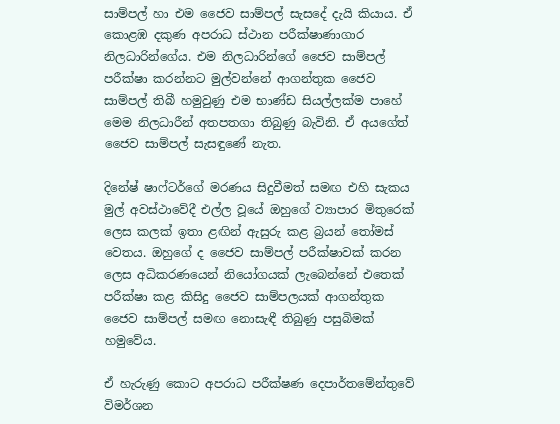සාම්පල් හා එම ජෛව සාම්පල් සැසදේ දැයි කියාය. ඒ කොළඹ දකුණ අපරාධ ස්ථාන පරීක්ෂාණාගාර නිලධාරින්ගේය. එම නිලධාරින්ගේ ජෛව සාම්පල් පරීක්ෂා කරන්නට මුල්වන්නේ ආගන්තුක ජෛව සාම්පල් තිබී හමුවුණු එම භාණ්ඩ සියල්ලක්ම පාහේ මෙම නිලධාරීන් අතපතගා තිබුණු බැවිනි. ඒ අයගේත් ජෛව සාම්පල් සැසඳුණේ නැත.

දිනේෂ් ෂාෆ්ටර්ගේ මරණය සිදුවීමත් සමඟ එහි සැකය මුල් අවස්ථාවේදී එල්ල වූයේ ඔහුගේ ව්‍යාපාර මිතුරෙක් ලෙස කලක් ඉතා ළඟින් ඇසුරු කළ බ්‍රයන් තෝමස් වෙතය. ඔහුගේ ද ජෛව සාම්පල් පරීක්ෂාවක් කරන ලෙස අධිකරණයෙන් නියෝගයක් ලැබෙන්නේ එතෙක් පරීක්ෂා කළ කිසිදු ජෛව සාම්පලයක් ආගන්තුක ජෛව සාම්පල් සමඟ නොසැඳී තිබුණු පසුබිමක් හමුවේය.

ඒ හැරුණු කොට අපරාධ පරීක්ෂණ දෙපාර්තමේන්තුවේ විමර්ශන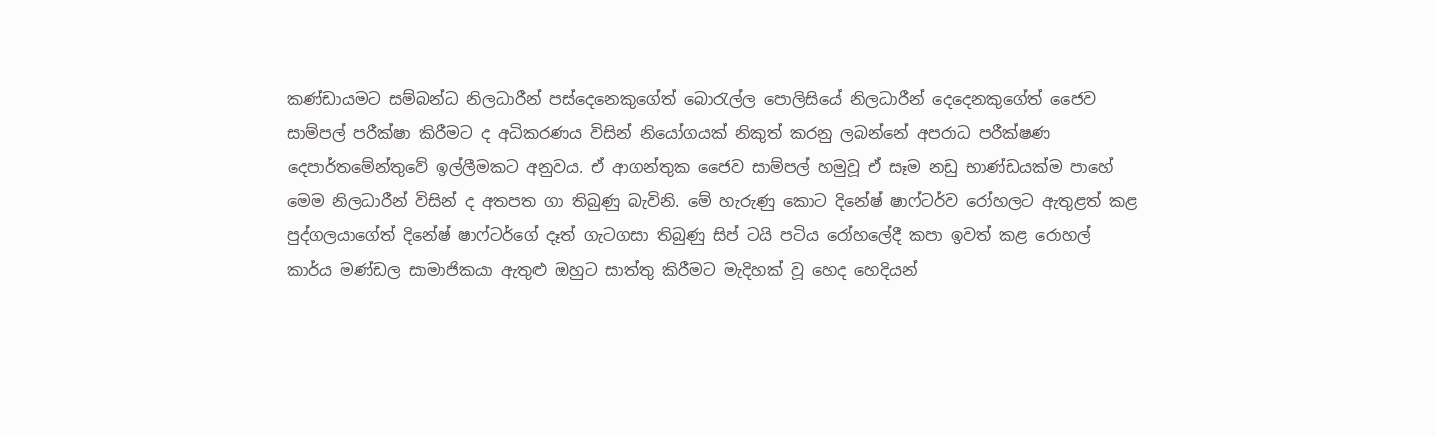කණ්ඩායමට සම්බන්ධ නිලධාරීන් පස්දෙනෙකුගේත් බොරැල්ල පොලිසියේ නිලධාරීන් දෙදෙනකුගේත් ජෛව සාම්පල් පරීක්ෂා කිරීමට ද අධිකරණය විසින් නියෝගයක් නිකුත් කරනු ලබන්නේ අපරාධ පරීක්ෂණ දෙපාර්තමේන්තුවේ ඉල්ලීමකට අනුවය. ඒ ආගන්තුක ජෛව සාම්පල් හමුවූ ඒ සෑම නඩු භාණ්ඩයක්ම පාහේ මෙම නිලධාරීන් විසින් ද අතපත ගා තිබුණු බැවිනි. මේ හැරුණු කොට දිනේෂ් ෂාෆ්ටර්ව රෝහලට ඇතුළත් කළ පුද්ගලයාගේත් දිනේෂ් ෂාෆ්ටර්ගේ දෑත් ගැටගසා තිබුණු සිප් ටයි පටිය රෝහලේදී කපා ඉවත් කළ රොහල් කාර්ය මණ්ඩල සාමාජිකයා ඇතුළු ඔහුට සාත්තු කිරීමට මැදිහක් වූ හෙද හෙදියන්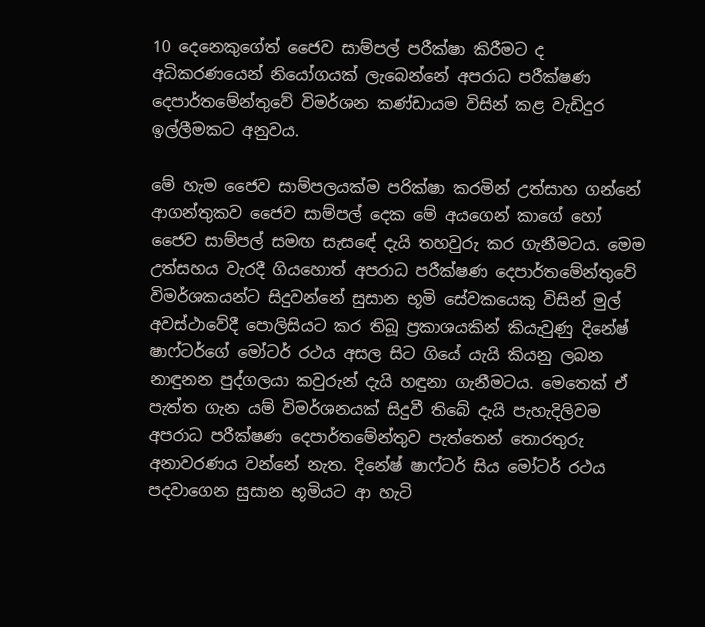10 දෙනෙකුගේත් ජෛව සාම්පල් පරීක්ෂා කිරීමට ද අධිකරණයෙන් නියෝගයක් ලැබෙන්නේ අපරාධ පරීක්ෂණ දෙපාර්තමේන්තුවේ විමර්ශන කණ්ඩායම විසින් කළ වැඩිදුර ඉල්ලීමකට අනුවය.

මේ හැම ජෛව සාම්පලයක්ම පරික්ෂා කරමින් උත්සාහ ගන්නේ ආගන්තුකව ජෛව සාම්පල් දෙක මේ අයගෙන් කාගේ හෝ ජෛව සාම්පල් සමඟ සැසඳේ දැයි තහවුරු කර ගැනීමටය. මෙම උත්සහය වැරදී ගියහොත් අපරාධ පරීක්ෂණ දෙපාර්තමේන්තුවේ විමර්ශකයන්ට සිදුවන්නේ සුසාන භූමි සේවකයෙකු විසින් මුල් අවස්ථාවේදී පොලිසියට කර තිබූ ප්‍රකාශයකින් කියැවුණු දිනේෂ් ෂාෆ්ටර්ගේ මෝටර් රථය අසල සිට ගියේ යැයි කියනු ලබන නාඳුනන පුද්ගලයා කවුරුන් දැයි හඳුනා ගැනීමටය. මෙතෙක් ඒ පැත්ත ගැන යම් විමර්ශනයක් සිදුවී තිබේ දැයි පැහැදිලිවම අපරාධ පරීක්ෂණ දෙපාර්තමේන්තුව පැත්තෙන් තොරතුරු අනාවරණය වන්නේ නැත. දිනේෂ් ෂාෆ්ටර් සිය මෝටර් රථය පදවාගෙන සුසාන භූමියට ආ හැටි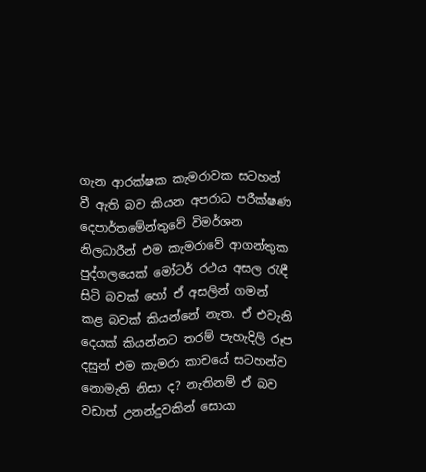ගැන ආරක්ෂක කැමරාවක සටහන් වී ඇති බව කියන අපරාධ පරීක්ෂණ දෙපාර්තමේන්තුවේ විමර්ශන නිලධාරීන් එම කැමරාවේ ආගන්තුක පුද්ගලයෙක් මෝටර් රථය අසල රැඳී සිටි බවක් හෝ ඒ අසලින් ගමන් කළ බවක් කියන්නේ නැත. ඒ එවැනි දෙයක් කියන්නට තරම් පැහැදිලි රූප දසුන් එම කැමරා කාචයේ සටහන්ව නොමැති නිසා ද? නැතිනම් ඒ බව වඩාත් උනන්දුවකින් සොයා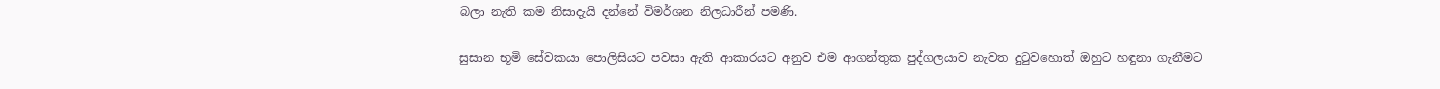බලා නැති කම නිසාදැයි දන්නේ විමර්ශන නිලධාරීන් පමණි.

සුසාන භූමි සේවකයා පොලිසියට පවසා ඇති ආකාරයට අනුව එම ආගන්තුක පුද්ගලයාව නැවත දුටුවහොත් ඔහුට හඳුනා ගැනීමට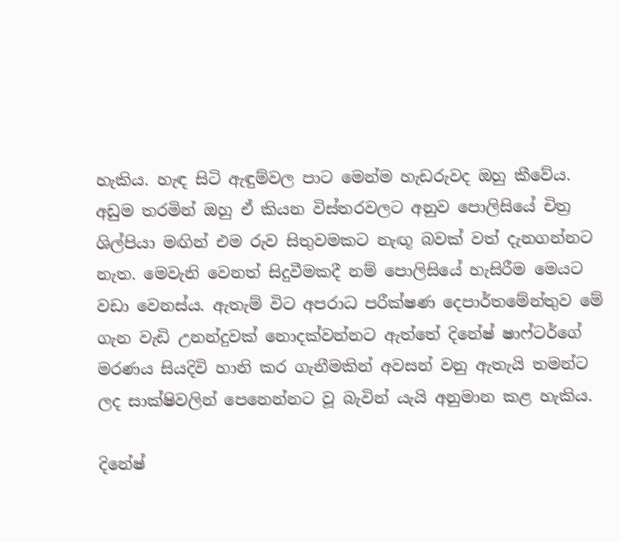හැකිය. හැඳ සිටි ඇඳුම්වල පාට මෙන්ම හැඩරුවද ඔහු කීවේය. අඩුම තරමින් ඔහු ඒ කියන විස්තරවලට අනුව පොලිසියේ චිත්‍ර ශිල්පියා මඟින් එම රුව සිතුවමකට නැඟූ බවක් වත් දැනගන්නට නැත. මෙවැනි වෙනත් සිදුවීමකදී නම් පොලිසියේ හැසිරීම මෙයට වඩා වෙනස්ය. ඇතැම් විට අපරාධ පරීක්ෂණ දෙපාර්තමේන්තුව මේ ගැන වැඩි උනන්දුවක් නොදක්වන්නට ඇත්තේ දිනේෂ් ෂාෆ්ටර්ගේ මරණය සියදිවි හානි කර ගැනීමකින් අවසන් වනු ඇතැයි තමන්ට ලද සාක්ෂිවලින් පෙනෙන්නට වූ බැවින් යැයි අනුමාන කළ හැකිය.

දිනේෂ්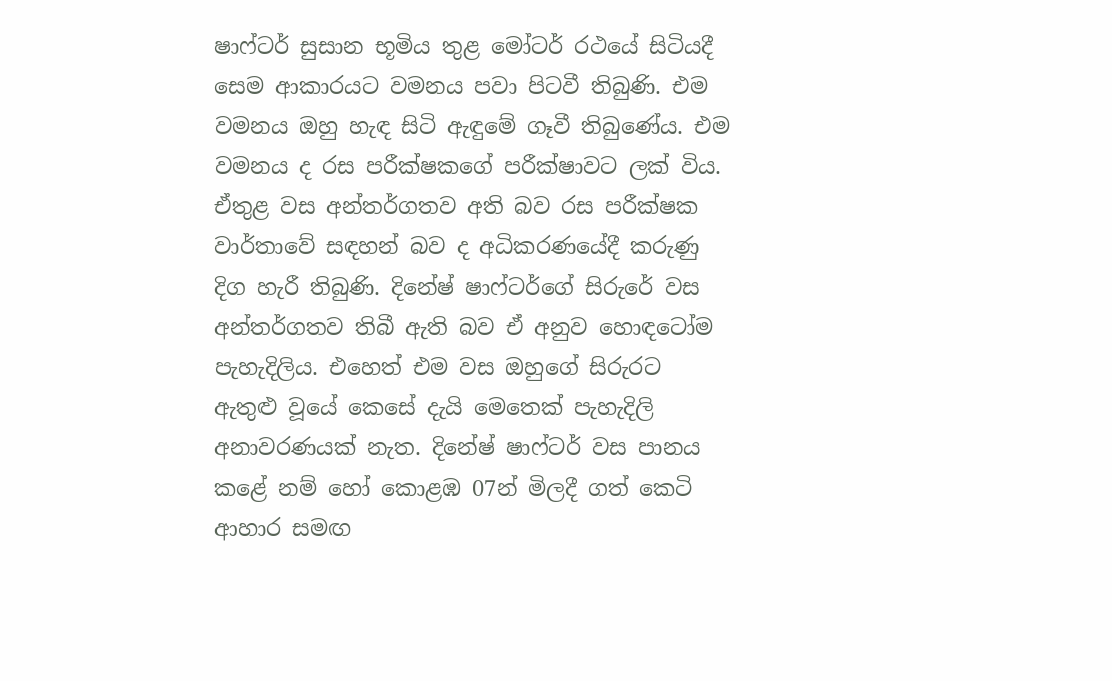ෂාෆ්ටර් සුසාන භූමිය තුළ මෝටර් රථයේ සිටියදී සෙම ආකාරයට වමනය පවා පිටවී තිබුණි. එම වමනය ඔහු හැඳ සිටි ඇඳුමේ ගෑවී තිබුණේය. එම වමනය ද රස පරීක්ෂකගේ පරීක්ෂාවට ලක් විය. ඒතුළ වස අන්තර්ගතව අති බව රස පරීක්ෂක වාර්තාවේ සඳහන් බව ද අධිකරණයේදී කරුණු දිග හැරී තිබුණි. දිනේෂ් ෂාෆ්ටර්ගේ සිරුරේ වස අන්තර්ගතව තිබී ඇති බව ඒ අනුව හොඳටෝම පැහැදිලිය. එහෙත් එම වස ඔහුගේ සිරුරට ඇතුළු වූයේ කෙසේ දැයි මෙතෙක් පැහැදිලි අනාවරණයක් නැත. දිනේෂ් ෂාෆ්ටර් වස පානය කළේ නම් හෝ කොළඹ 07න් මිලදී ගත් කෙටි ආහාර සමඟ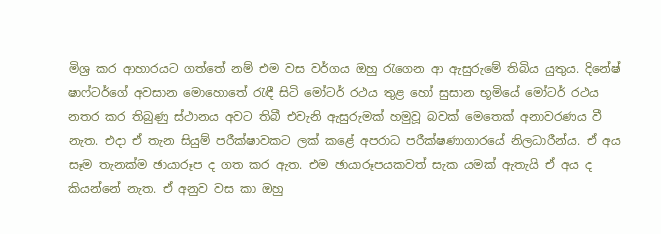මිශ්‍ර කර ආහාරයට ගත්තේ නම් එම වස වර්ගය ඔහු රැගෙන ආ ඇසුරුමේ තිබිය යුතුය. දිනේෂ් ෂාෆ්ටර්ගේ අවසාන මොහොතේ රැඳී සිටි මෝටර් රථය තුළ හෝ සුසාන භූමියේ මෝටර් රථය නතර කර තිබුණු ස්ථානය අවට තිබී එවැනි ඇසුරුමක් හමුවූ බවක් මෙතෙක් අනාවරණය වී නැත. එදා ඒ තැන සියුම් පරීක්ෂාවකට ලක් කළේ අපරාධ පරීක්ෂණාගාරයේ නිලධාරීන්ය. ඒ අය සෑම තැනක්ම ඡායාරූප ද ගත කර ඇත. එම ඡායාරූපයකවත් සැක යමක් ඇතැයි ඒ අය ද කියන්නේ නැත. ඒ අනුව වස කා ඔහු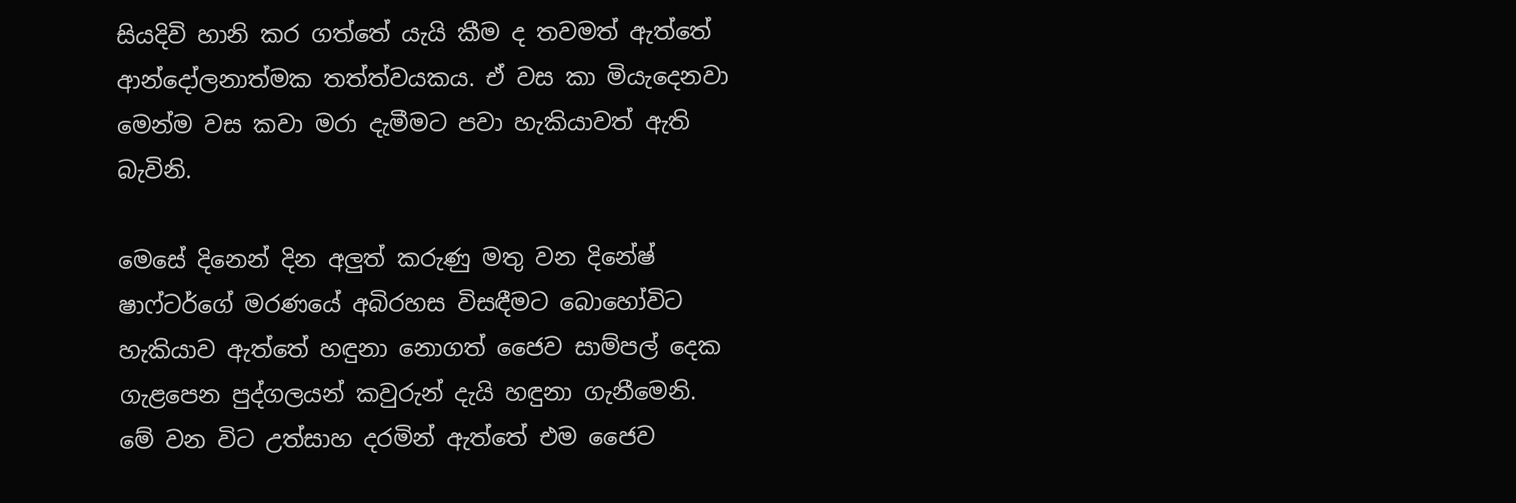සියදිවි හානි කර ගත්තේ යැයි කීම ද තවමත් ඇත්තේ ආන්දෝලනාත්මක තත්ත්වයකය. ඒ වස කා මියැදෙනවා මෙන්ම වස කවා මරා දැමීමට පවා හැකියාවත් ඇති බැවිනි.

මෙසේ දිනෙන් දින අලුත් කරුණු මතු වන දිනේෂ් ෂාෆ්ටර්ගේ මරණයේ අබිරහස විසඳීමට බොහෝවිට හැකියාව ඇත්තේ හඳුනා නොගත් ජෛව සාම්පල් දෙක ගැළපෙන පුද්ගලයන් කවුරුන් දැයි හඳුනා ගැනීමෙනි. මේ වන විට උත්සාහ දරමින් ඇත්තේ එම ජෛව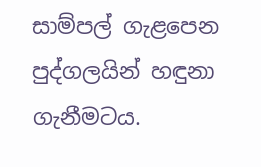සාම්පල් ගැළපෙන පුද්ගලයින් හඳුනා ගැනීමටය.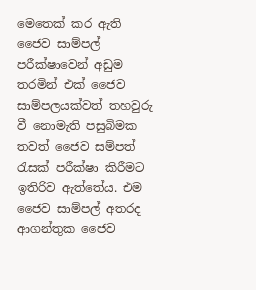මෙතෙක් කර ඇති ජෛව සාම්පල් පරීක්ෂාවෙන් අඩුම තරමින් එක් ජෛව සාම්පලයක්වත් තහවුරු වී නොමැති පසුබිමක තවත් ජෛව සම්පත් රැසක් පරීක්ෂා කිරීමට ඉතිරිව ඇත්තේය. එම ජෛව සාම්පල් අතරද ආගන්තුක ජෛව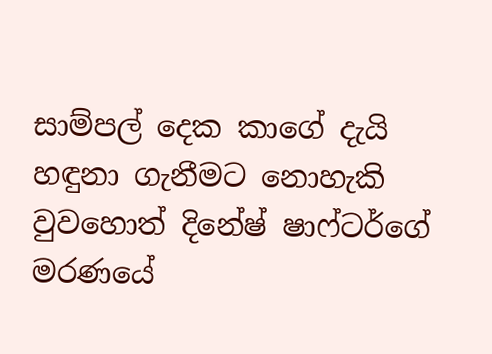සාම්පල් දෙක කාගේ දැයි හඳුනා ගැනීමට නොහැකි වුවහොත් දිනේෂ් ෂාෆ්ටර්ගේ මරණයේ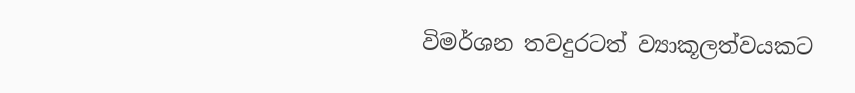විමර්ශන තවදුරටත් ව්‍යාකූලත්වයකට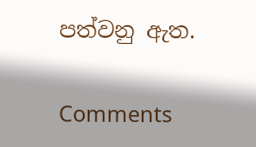පත්වනු ඇත.

Comments